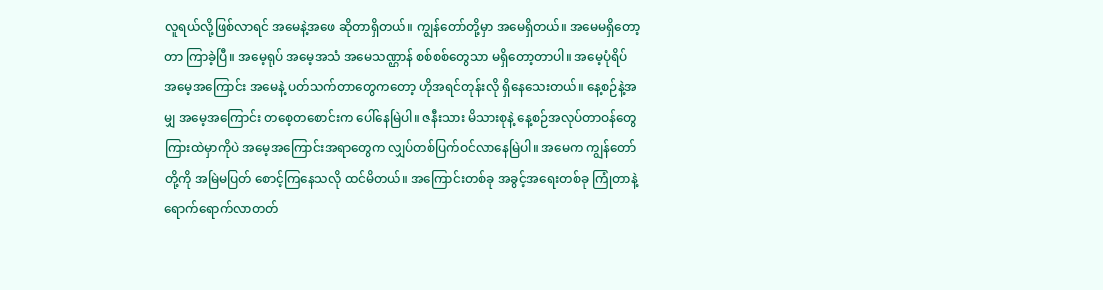လူရယ်လို့ဖြစ်လာရင် အမေနဲ့အဖေ ဆိုတာရှိတယ်။ ကျွန်တော်တို့မှာ အမေရှိတယ်။ အမေမရှိတော့တာ ကြာခဲ့ပြီ။ အမေ့ရုပ် အမေ့အသံ အမေသဏ္ဌာန် စစ်စစ်တွေသာ မရှိတော့တာပါ။ အမေ့ပုံရိပ် အမေ့အကြောင်း အမေနဲ့ ပတ်သက်တာတွေကတော့ ဟိုအရင်တုန်းလို ရှိနေသေးတယ်။ နေ့စဉ်နဲ့အမျှ အမေ့အကြောင်း တစေ့တစောင်းက ပေါ်နေမြဲပါ။ ဇနီးသား မိသားစုနဲ့ နေ့စဉ်အလုပ်တာဝန်တွေ ကြားထဲမှာကိုပဲ အမေ့အကြောင်းအရာတွေက လျှပ်တစ်ပြက်ဝင်လာနေမြဲပါ။ အမေက ကျွန်တော်တို့ကို အမြဲမပြတ် စောင့်ကြနေသလို ထင်မိတယ်။ အကြောင်းတစ်ခု အခွင့်အရေးတစ်ခု ကြုံတာနဲ့ ရောက်ရောက်လာတတ်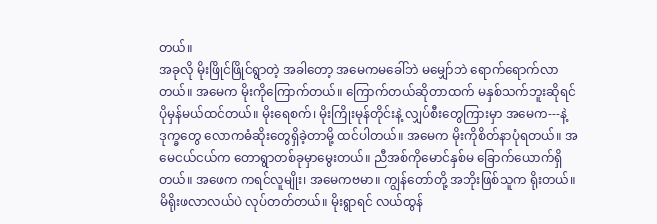တယ်။
အခုလို မိုးဖြိုင်ဖြိုင်ရွာတဲ့ အခါတော့ အမေကမခေါ်ဘဲ မမျှော်ဘဲ ရောက်ရောက်လာတယ်။ အမေက မိုးကိုကြောက်တယ်။ ကြောက်တယ်ဆိုတာထက် မနှစ်သက်ဘူးဆိုရင် ပိုမှန်မယ်ထင်တယ်။ မိုးရေစက်၊ မိုးကြိုးမုန်တိုင်းနဲ့ လျှပ်စီးတွေကြားမှာ အမေက---နဲ့ ဒုက္ခတွေ လောကဓံဆိုးတွေရှိခဲ့တာမို့ ထင်ပါတယ်။ အမေက မိုးကိုစိတ်နာပုံရတယ်။ အမေငယ်ငယ်က တောရွာတစ်ခုမှာမွေးတယ်။ ညီအစ်ကိုမောင်နှစ်မ ခြောက်ယောက်ရှိတယ်။ အဖေက ကရင်လူမျိုး၊ အမေကဗမာ။ ကျွန်တော်တို့ အဘိုးဖြစ်သူက ရိုးတယ်။ မိရိုးဖလာလယ်ပဲ လုပ်တတ်တယ်။ မိုးရွာရင် လယ်ထွန်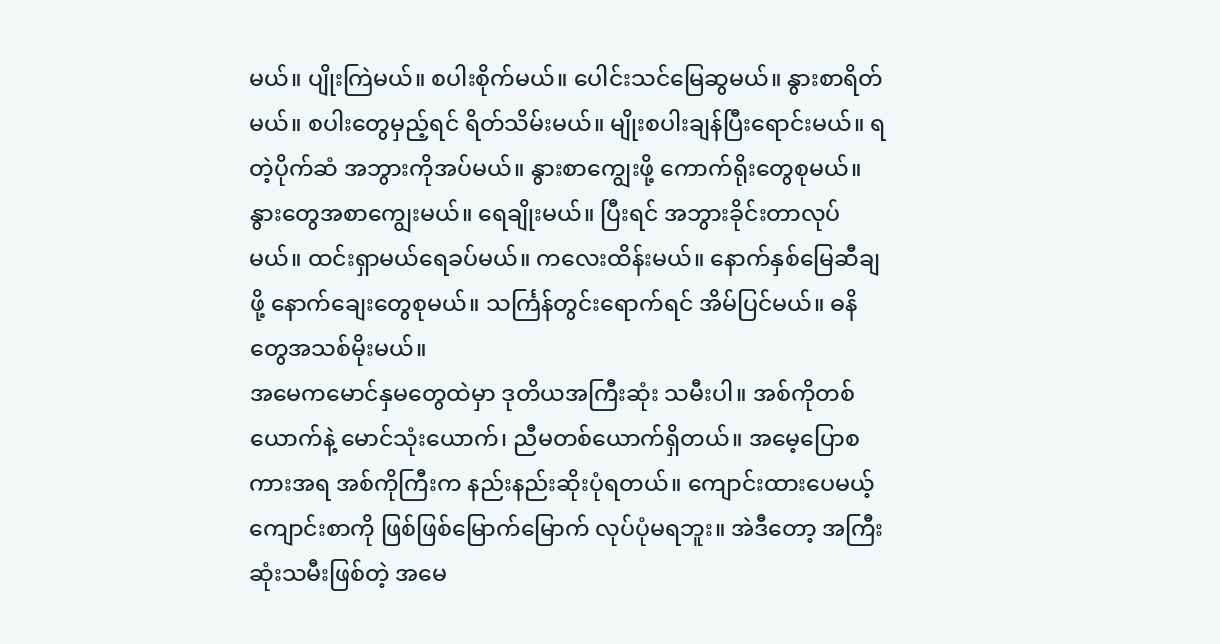မယ်။ ပျိုးကြဲမယ်။ စပါးစိုက်မယ်။ ပေါင်းသင်မြေဆွမယ်။ နွားစာရိတ်မယ်။ စပါးတွေမှည့်ရင် ရိတ်သိမ်းမယ်။ မျိုးစပါးချန်ပြီးရောင်းမယ်။ ရတဲ့ပိုက်ဆံ အဘွားကိုအပ်မယ်။ နွားစာကျွေးဖို့ ကောက်ရိုးတွေစုမယ်။ နွားတွေအစာကျွေးမယ်။ ရေချိုးမယ်။ ပြီးရင် အဘွားခိုင်းတာလုပ်မယ်။ ထင်းရှာမယ်ရေခပ်မယ်။ ကလေးထိန်းမယ်။ နောက်နှစ်မြေဆီချဖို့ နောက်ချေးတွေစုမယ်။ သင်္ကြန်တွင်းရောက်ရင် အိမ်ပြင်မယ်။ ဓနိတွေအသစ်မိုးမယ်။
အမေကမောင်နှမတွေထဲမှာ ဒုတိယအကြီးဆုံး သမီးပါ။ အစ်ကိုတစ်ယောက်နဲ့ မောင်သုံးယောက်၊ ညီမတစ်ယောက်ရှိတယ်။ အမေ့ပြောစကားအရ အစ်ကိုကြီးက နည်းနည်းဆိုးပုံရတယ်။ ကျောင်းထားပေမယ့် ကျောင်းစာကို ဖြစ်ဖြစ်မြောက်မြောက် လုပ်ပုံမရဘူး။ အဲဒီတော့ အကြီးဆုံးသမီးဖြစ်တဲ့ အမေ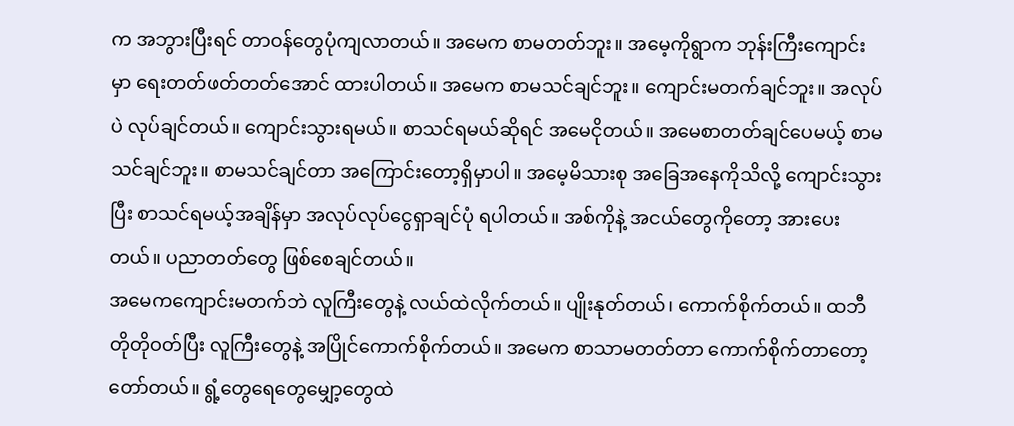က အဘွားပြီးရင် တာဝန်တွေပုံကျလာတယ်။ အမေက စာမတတ်ဘူး။ အမေ့ကိုရွာက ဘုန်းကြီးကျောင်းမှာ ရေးတတ်ဖတ်တတ်အောင် ထားပါတယ်။ အမေက စာမသင်ချင်ဘူး။ ကျောင်းမတက်ချင်ဘူး။ အလုပ်ပဲ လုပ်ချင်တယ်။ ကျောင်းသွားရမယ်။ စာသင်ရမယ်ဆိုရင် အမေငိုတယ်။ အမေစာတတ်ချင်ပေမယ့် စာမသင်ချင်ဘူး။ စာမသင်ချင်တာ အကြောင်းတော့ရှိမှာပါ။ အမေ့မိသားစု အခြေအနေကိုသိလို့ ကျောင်းသွားပြီး စာသင်ရမယ့်အချိန်မှာ အလုပ်လုပ်ငွေရှာချင်ပုံ ရပါတယ်။ အစ်ကိုနဲ့ အငယ်တွေကိုတော့ အားပေးတယ်။ ပညာတတ်တွေ ဖြစ်စေချင်တယ်။
အမေကကျောင်းမတက်ဘဲ လူကြီးတွေနဲ့ လယ်ထဲလိုက်တယ်။ ပျိုးနုတ်တယ်၊ ကောက်စိုက်တယ်။ ထဘီတိုတိုဝတ်ပြီး လူကြီးတွေနဲ့ အပြိုင်ကောက်စိုက်တယ်။ အမေက စာသာမတတ်တာ ကောက်စိုက်တာတော့ တော်တယ်။ ရွံ့တွေရေတွေမျှော့တွေထဲ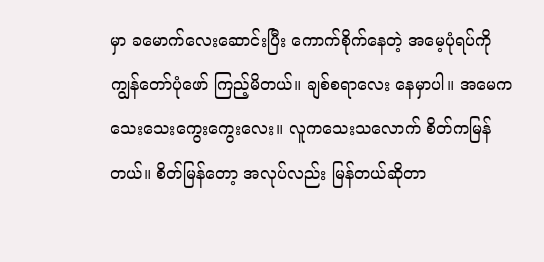မှာ ခမောက်လေးဆောင်းပြီး ကောက်စိုက်နေတဲ့ အမေ့ပုံရပ်ကို ကျွန်တော်ပုံဖော် ကြည့်မိတယ်။ ချစ်စရာလေး နေမှာပါ။ အမေက သေးသေးကွေးကွေးလေး။ လူကသေးသလောက် စိတ်ကမြန်တယ်။ စိတ်မြန်တော့ အလုပ်လည်း မြန်တယ်ဆိုတာ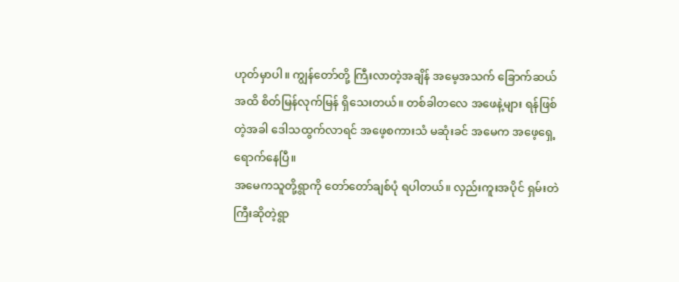ဟုတ်မှာပါ။ ကျွန်တော်တို့ ကြီးလာတဲ့အချိန် အမေ့အသက် ခြောက်ဆယ်အထိ စိတ်မြန်လုက်မြန် ရှိသေးတယ်။ တစ်ခါတလေ အဖေနဲ့များ ရန်ဖြစ်တဲ့အခါ ဒေါသထွက်လာရင် အဖေ့စကားသံ မဆုံးခင် အမေက အဖေ့ရှေ့ ရောက်နေပြီ။
အမေကသူတို့ရွာကို တော်တော်ချစ်ပုံ ရပါတယ်။ လှည်းကူးအပိုင် ရှမ်းတဲကြီးဆိုတဲ့ရွာ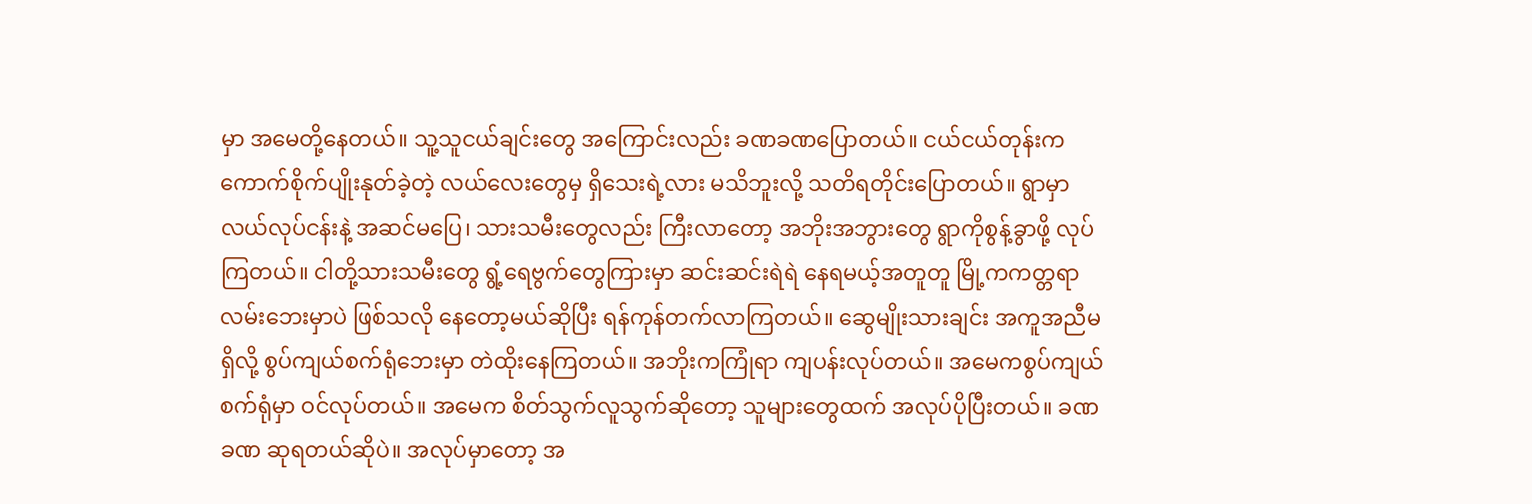မှာ အမေတို့နေတယ်။ သူ့သူငယ်ချင်းတွေ အကြောင်းလည်း ခဏခဏပြောတယ်။ ငယ်ငယ်တုန်းက ကောက်စိုက်ပျိုးနုတ်ခဲ့တဲ့ လယ်လေးတွေမှ ရှိသေးရဲ့လား မသိဘူးလို့ သတိရတိုင်းပြောတယ်။ ရွာမှာ လယ်လုပ်ငန်းနဲ့ အဆင်မပြေ၊ သားသမီးတွေလည်း ကြီးလာတော့ အဘိုးအဘွားတွေ ရွာကိုစွန့်ခွာဖို့ လုပ်ကြတယ်။ ငါတို့သားသမီးတွေ ရွံ့ရေဗွက်တွေကြားမှာ ဆင်းဆင်းရဲရဲ နေရမယ့်အတူတူ မြို့ကကတ္တရာလမ်းဘေးမှာပဲ ဖြစ်သလို နေတော့မယ်ဆိုပြီး ရန်ကုန်တက်လာကြတယ်။ ဆွေမျိုးသားချင်း အကူအညီမရှိလို့ စွပ်ကျယ်စက်ရုံဘေးမှာ တဲထိုးနေကြတယ်။ အဘိုးကကြုံရာ ကျပန်းလုပ်တယ်။ အမေကစွပ်ကျယ်စက်ရုံမှာ ဝင်လုပ်တယ်။ အမေက စိတ်သွက်လူသွက်ဆိုတော့ သူများတွေထက် အလုပ်ပိုပြီးတယ်။ ခဏခဏ ဆုရတယ်ဆိုပဲ။ အလုပ်မှာတော့ အ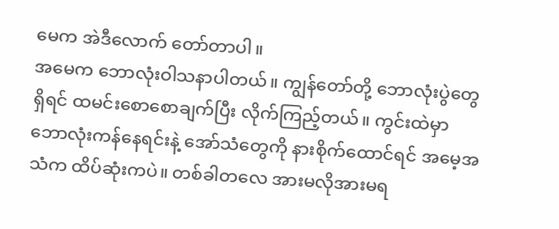မေက အဲဒီလောက် တော်တာပါ။
အမေက ဘောလုံးဝါသနာပါတယ်။ ကျွန်တော်တို့ ဘောလုံးပွဲတွေရှိရင် ထမင်းစောစောချက်ပြီး လိုက်ကြည့်တယ်။ ကွင်းထဲမှာ ဘောလုံးကန်နေရင်းနဲ့ အော်သံတွေကို နားစိုက်ထောင်ရင် အမေ့အသံက ထိပ်ဆုံးကပဲ။ တစ်ခါတလေ အားမလိုအားမရ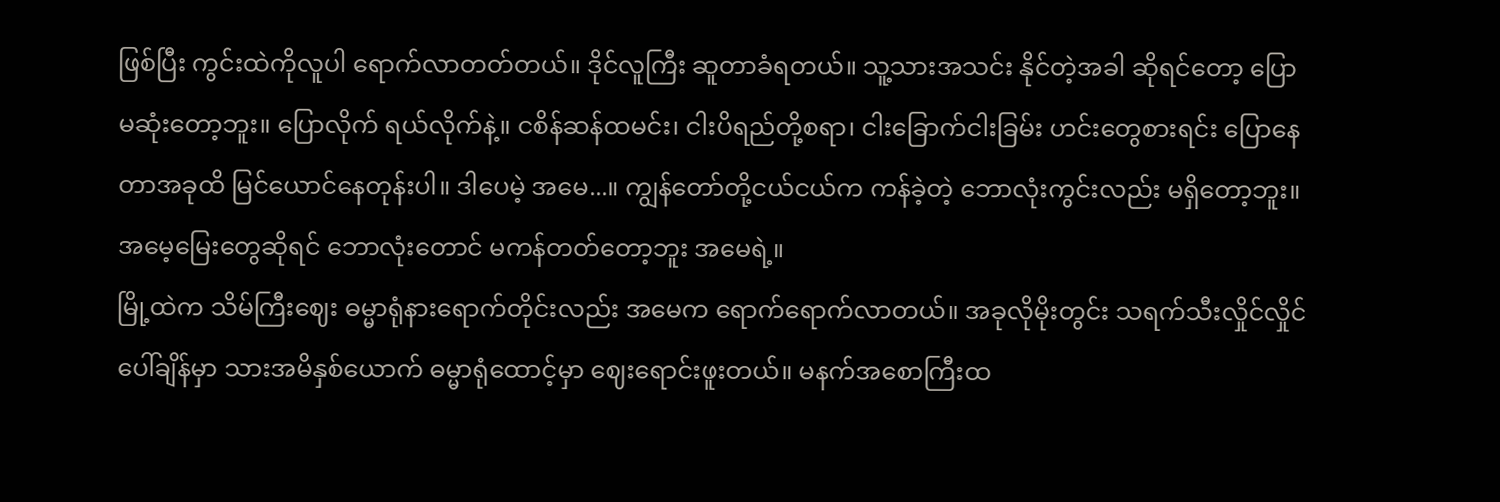ဖြစ်ပြီး ကွင်းထဲကိုလူပါ ရောက်လာတတ်တယ်။ ဒိုင်လူကြီး ဆူတာခံရတယ်။ သူ့သားအသင်း နိုင်တဲ့အခါ ဆိုရင်တော့ ပြောမဆုံးတော့ဘူး။ ပြောလိုက် ရယ်လိုက်နဲ့။ ငစိန်ဆန်ထမင်း၊ ငါးပိရည်တို့စရာ၊ ငါးခြောက်ငါးခြမ်း ဟင်းတွေစားရင်း ပြောနေတာအခုထိ မြင်ယောင်နေတုန်းပါ။ ဒါပေမဲ့ အမေ...။ ကျွန်တော်တို့ငယ်ငယ်က ကန်ခဲ့တဲ့ ဘောလုံးကွင်းလည်း မရှိတော့ဘူး။ အမေ့မြေးတွေဆိုရင် ဘောလုံးတောင် မကန်တတ်တော့ဘူး အမေရဲ့။
မြို့ထဲက သိမ်ကြီးဈေး ဓမ္မာရုံနားရောက်တိုင်းလည်း အမေက ရောက်ရောက်လာတယ်။ အခုလိုမိုးတွင်း သရက်သီးလှိုင်လှိုင် ပေါ်ချိန်မှာ သားအမိနှစ်ယောက် ဓမ္မာရုံထောင့်မှာ ဈေးရောင်းဖူးတယ်။ မနက်အစောကြီးထ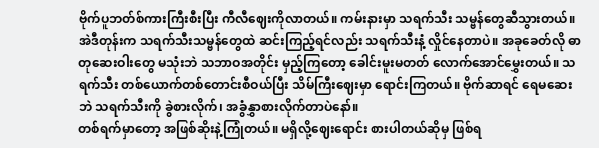ဗိုက်ပူဘတ်စ်ကားကြီးစီးပြီး ကီလီဈေးကိုလာတယ်။ ကမ်းနားမှာ သရက်သီး သမ္ဗန်တွေဆီသွားတယ်။ အဲဒီတုန်းက သရက်သီးသမ္ဗန်တွေထဲ ဆင်းကြည့်ရင်လည်း သရက်သီးနံ့ လှိုင်နေတာပဲ။ အခုခေတ်လို ဓာတုဆေးဝါးတွေ မသုံးဘဲ သဘာဝအတိုင်း မှည့်ကြတော့ ခေါင်းမူးမတတ် လောက်အောင်မွှေးတယ်။ သရက်သီး တစ်ယောက်တစ်တောင်းစီဝယ်ပြီး သိမ်ကြီးဈေးမှာ ရောင်းကြတယ်။ ဗိုက်ဆာရင် ရေမဆေးဘဲ သရက်သီးကို ခွဲစားလိုက်၊ အခွံနွှာစားလိုက်တာပဲနော်။
တစ်ရက်မှာတော့ အဖြစ်ဆိုးနဲ့ကြုံတယ်။ မရှိလို့ဈေးရောင်း စားပါတယ်ဆိုမှ ဖြစ်ရ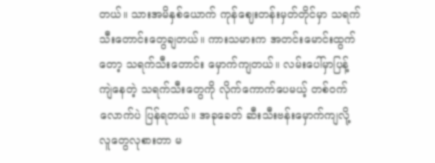တယ်။ သားအမိနှစ်ယောက် ကုန်ဈေးတန်းမှတ်တိုင်မှာ သရက်သီးတောင်းတွေချတယ်။ ကားသမားက အတင်းမောင်းထွက်တော့ သရက်သီးတောင်း မှောက်ကျတယ်။ လမ်းပေါ်မှာပြန့်ကျဲနေတဲ့ သရက်သီးတွေကို လိုက်ကောက်ပေမယ့် တစ်ဝက်လောက်ပဲ ပြန်ရတယ်။ အခုခေတ် ဆီးသီးဗန်းမှောက်ကျလို့ လူတွေလုစားတာ မ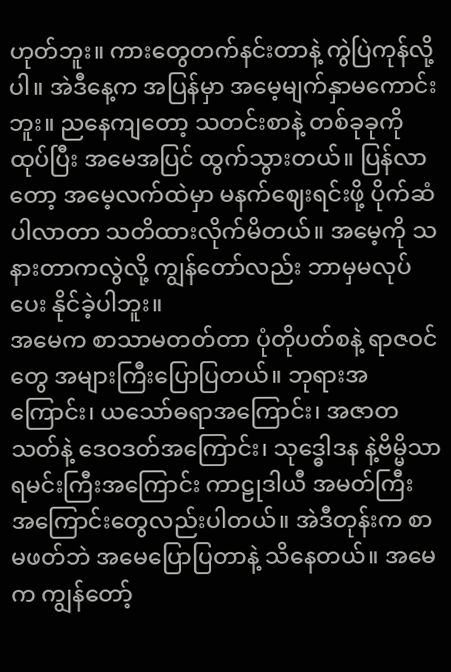ဟုတ်ဘူး။ ကားတွေတက်နင်းတာနဲ့ ကွဲပြဲကုန်လို့ပါ။ အဲဒီနေ့က အပြန်မှာ အမေ့မျက်နှာမကောင်းဘူး။ ညနေကျတော့ သတင်းစာနဲ့ တစ်ခုခုကိုထုပ်ပြီး အမေအပြင် ထွက်သွားတယ်။ ပြန်လာတော့ အမေ့လက်ထဲမှာ မနက်ဈေးရင်းဖို့ ပိုက်ဆံပါလာတာ သတိထားလိုက်မိတယ်။ အမေ့ကို သနားတာကလွဲလို့ ကျွန်တော်လည်း ဘာမှမလုပ်ပေး နိုင်ခဲ့ပါဘူး။
အမေက စာသာမတတ်တာ ပုံတိုပတ်စနဲ့ ရာဇဝင်တွေ အများကြီးပြောပြတယ်။ ဘုရားအကြောင်း၊ ယသော်ဓရာအကြောင်း၊ အဇာတသတ်နဲ့ ဒေဝဒတ်အကြောင်း၊ သုဒ္ဓေါဒန နဲ့ဗိမ္မိသာရမင်းကြီးအကြောင်း ကာဠုဒါယီ အမတ်ကြီး အကြောင်းတွေလည်းပါတယ်။ အဲဒီတုန်းက စာမဖတ်ဘဲ အမေပြောပြတာနဲ့ သိနေတယ်။ အမေက ကျွန်တော့်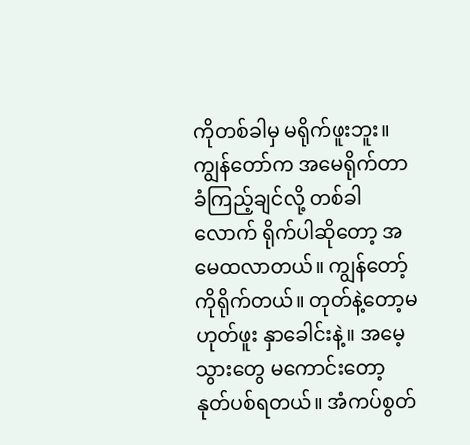ကိုတစ်ခါမှ မရိုက်ဖူးဘူး။ ကျွန်တော်က အမေရိုက်တာ ခံကြည့်ချင်လို့ တစ်ခါလောက် ရိုက်ပါဆိုတော့ အမေထလာတယ်။ ကျွန်တော့်ကိုရိုက်တယ်။ တုတ်နဲ့တော့မဟုတ်ဖူး နှာခေါင်းနဲ့။ အမေ့သွားတွေ မကောင်းတော့ နုတ်ပစ်ရတယ်။ အံကပ်စွတ်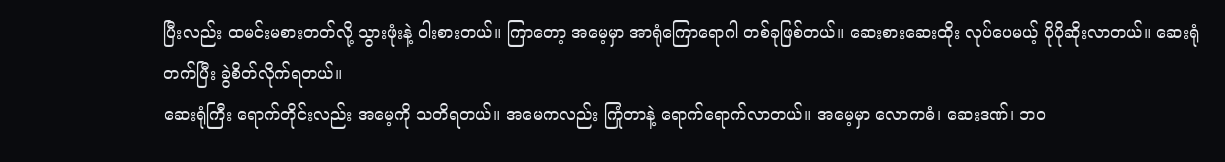ပြီးလည်း ထမင်းမစားတတ်လို့ သွားဖုံးနဲ့ ဝါးစားတယ်။ ကြာတော့ အမေ့မှာ အာရုံကြောရောဂါ တစ်ခုဖြစ်တယ်။ ဆေးစားဆေးထိုး လုပ်ပေမယ့် ပိုပိုဆိုးလာတယ်။ ဆေးရုံတက်ပြီး ခွဲစိတ်လိုက်ရတယ်။
ဆေးရုံကြီး ရောက်တိုင်းလည်း အမေ့ကို သတိရတယ်။ အမေကလည်း ကြုံတာနဲ့ ရောက်ရောက်လာတယ်။ အမေ့မှာ လောကဓံ၊ ဆေးဒဏ်၊ ဘဝ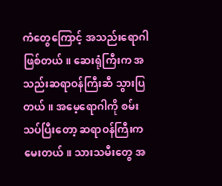ကံတွေကြောင့် အသည်းရောဂါဖြစ်တယ်။ ဆေးရုံကြီးက အသည်းဆရာဝန်ကြီးဆီ သွားပြတယ်။ အမေ့ရောဂါကို စမ်းသပ်ပြီးတော့ ဆရာဝန်ကြီးကမေးတယ်။ သားသမီးတွေ အ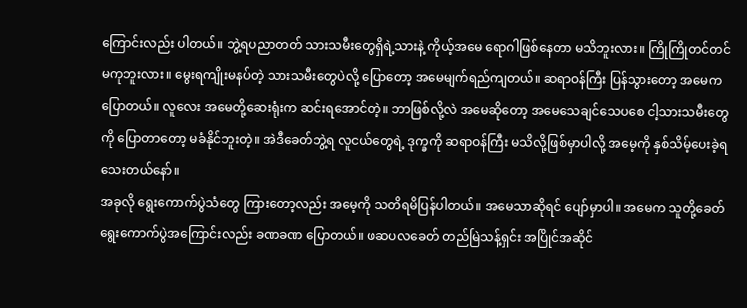ကြောင်းလည်း ပါတယ်။ ဘွဲ့ရပညာတတ် သားသမီးတွေရှိရဲ့သားနဲ့ ကိုယ့်အမေ ရောဂါဖြစ်နေတာ မသိဘူးလား။ ကြိုကြိုတင်တင် မကုဘူးလား။ မွေးရကျိုးမနပ်တဲ့ သားသမီးတွေပဲလို့ ပြောတော့ အမေမျက်ရည်ကျတယ်။ ဆရာဝန်ကြီး ပြန်သွားတော့ အမေက ပြောတယ်။ လူလေး အမေတို့ဆေးရုံးက ဆင်းရအောင်တဲ့။ ဘာဖြစ်လို့လဲ အမေဆိုတော့ အမေသေချင်သေပစေ ငါ့သားသမီးတွေကို ပြောတာတော့ မခံနိုင်ဘူးတဲ့။ အဲဒီခေတ်ဘွဲ့ရ လူငယ်တွေရဲ့ ဒုက္ခကို ဆရာဝန်ကြီး မသိလို့ဖြစ်မှာပါလို့ အမေ့ကို နှစ်သိမ့်ပေးခဲ့ရ သေးတယ်နော်။
အခုလို ရွေးကောက်ပွဲသံတွေ ကြားတော့လည်း အမေ့ကို သတိရမိပြန်ပါတယ်။ အမေသာဆိုရင် ပျော်မှာပါ။ အမေက သူတို့ခေတ် ရွေးကောက်ပွဲအကြောင်းလည်း ခဏခဏ ပြောတယ်။ ဖဆပလခေတ် တည်မြဲသန့်ရှင်း အပြိုင်အဆိုင်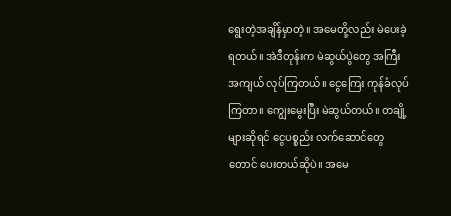ရွေးတဲ့အချိန်မှာတဲ့။ အမေတို့လည်း မဲပေးခဲ့ရတယ်။ အဲဒီတုန်းက မဲဆွယ်ပွဲတွေ အကြီးအကျယ် လုပ်ကြတယ်။ ငွေကြေး ကုန်ခံလုပ်ကြတာ။ ကျွေးမွေးပြီး မဲဆွယ်တယ်။ တချို့များဆိုရင် ငွေပစ္စည်း လက်ဆောင်တွေတောင် ပေးတယ်ဆိုပဲ။ အမေ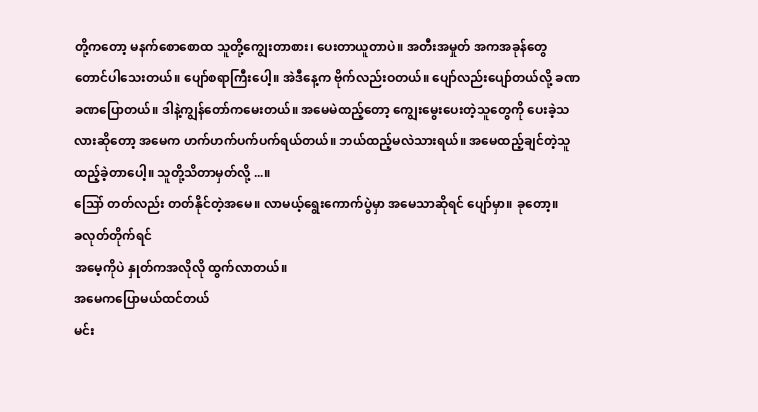တို့ကတော့ မနက်စောစောထ သူတို့ကျွေးတာစား၊ ပေးတာယူတာပဲ။ အတီးအမှုတ် အကအခုန်တွေ တောင်ပါသေးတယ်။ ပျော်စရာကြီးပေါ့။ အဲဒီနေ့က ဗိုက်လည်းဝတယ်။ ပျော်လည်းပျော်တယ်လို့ ခဏခဏပြောတယ်။ ဒါနဲ့ကျွန်တော်ကမေးတယ်။ အမေမဲထည့်တော့ ကျွေးမွေးပေးတဲ့သူတွေကို ပေးခဲ့သလားဆိုတော့ အမေက ဟက်ဟက်ပက်ပက်ရယ်တယ်။ ဘယ်ထည့်မလဲသားရယ်။ အမေထည့်ချင်တဲ့သူ ထည့်ခဲ့တာပေါ့။ သူတို့သိတာမှတ်လို့ ...။
သြော် တတ်လည်း တတ်နိုင်တဲ့အမေ။ လာမယ့်ရွေးကောက်ပွဲမှာ အမေသာဆိုရင် ပျော်မှာ။ ခုတော့။
ခလုတ်တိုက်ရင်
အမေ့ကိုပဲ နှုတ်ကအလိုလို ထွက်လာတယ်။
အမေကပြောမယ်ထင်တယ်
မင်း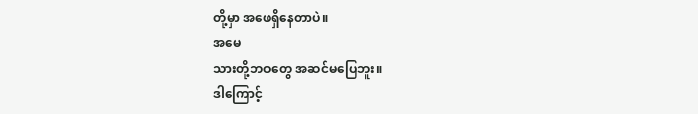တို့မှာ အဖေရှိနေတာပဲ။
အမေ
သားတို့ဘဝတွေ အဆင်မပြေဘူး။
ဒါကြောင့်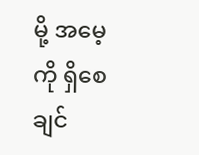မို့ အမေ့ကို ရှိစေချင်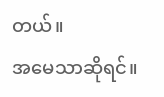တယ်။
အမေသာဆိုရင်။